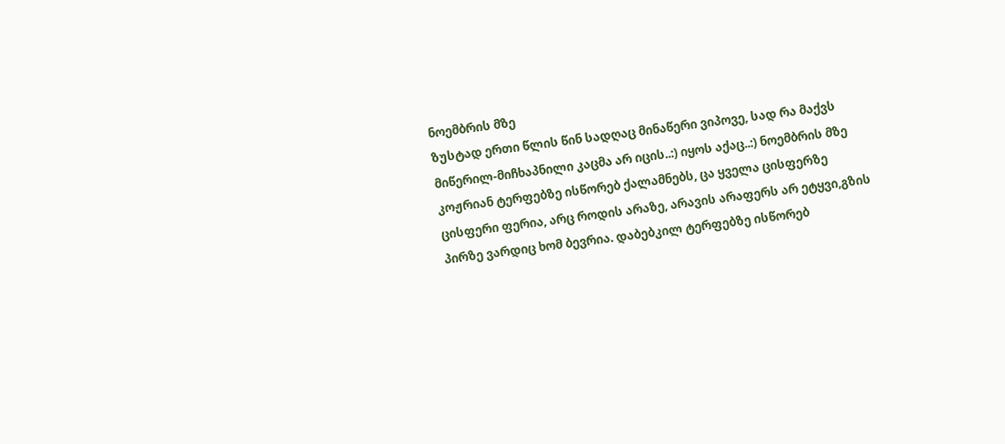ნოემბრის მზე
ზუსტად ერთი წლის წინ სადღაც მინაწერი ვიპოვე, სად რა მაქვს მიწერილ-მიჩხაპნილი კაცმა არ იცის..:) იყოს აქაც..:) ნოემბრის მზე კოჟრიან ტერფებზე ისწორებ ქალამნებს, ცა ყველა ცისფერზე ცისფერი ფერია, არც როდის არაზე, არავის არაფერს არ ეტყვი,გზის პირზე ვარდიც ხომ ბევრია. დაბებკილ ტერფებზე ისწორებ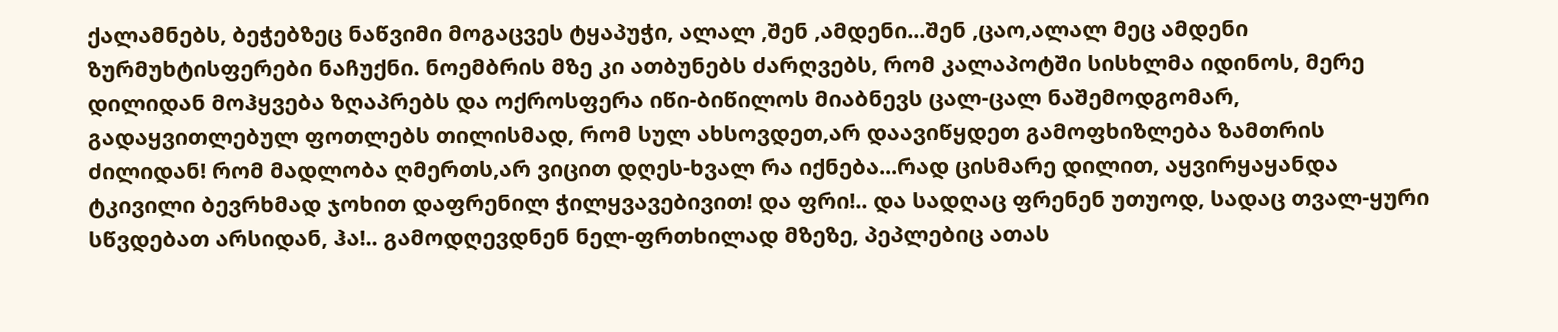ქალამნებს, ბეჭებზეც ნაწვიმი მოგაცვეს ტყაპუჭი, ალალ ,შენ ,ამდენი...შენ ,ცაო,ალალ მეც ამდენი ზურმუხტისფერები ნაჩუქნი. ნოემბრის მზე კი ათბუნებს ძარღვებს, რომ კალაპოტში სისხლმა იდინოს, მერე დილიდან მოჰყვება ზღაპრებს და ოქროსფერა იწი-ბიწილოს მიაბნევს ცალ-ცალ ნაშემოდგომარ, გადაყვითლებულ ფოთლებს თილისმად, რომ სულ ახსოვდეთ,არ დაავიწყდეთ გამოფხიზლება ზამთრის ძილიდან! რომ მადლობა ღმერთს,არ ვიცით დღეს-ხვალ რა იქნება...რად ცისმარე დილით, აყვირყაყანდა ტკივილი ბევრხმად ჯოხით დაფრენილ ჭილყვავებივით! და ფრი!.. და სადღაც ფრენენ უთუოდ, სადაც თვალ-ყური სწვდებათ არსიდან, ჰა!.. გამოდღევდნენ ნელ-ფრთხილად მზეზე, პეპლებიც ათას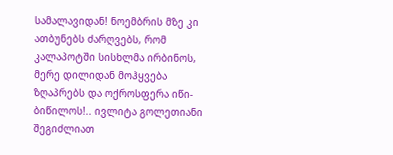სამალავიდან! ნოემბრის მზე კი ათბუნებს ძარღვებს, რომ კალაპოტში სისხლმა ირბინოს, მერე დილიდან მოჰყვება ზღაპრებს და ოქროსფერა იწი-ბიწილოს!.. ივლიტა გოლეთიანი
შეგიძლიათ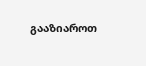გააზიაროთ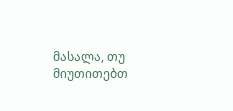მასალა, თუ მიუთითებთ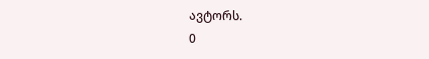ავტორს.
0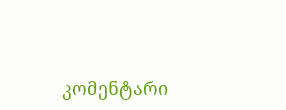კომენტარი